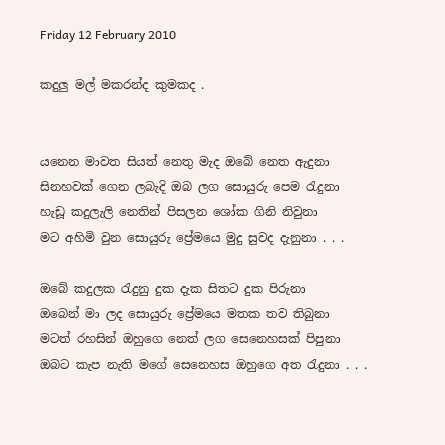Friday 12 February 2010

කදුලු මල් මකරන්ද කුමකද .


යනෙන මාවත සියත් නෙතු මැද ඔබේ නෙත ඇදුනා
සිනහවක් ගෙන ලබැදි ඔබ ලග සොයුරු පෙම රැදුනා
හැඩූ කදුලැලි නෙතින් පිසලන ශෝක ගිනි නිවුනා
මට අහිමි වුන සොයුරු ප්‍රේමයෙ මුදු සුවද දැනුනා . . .

ඔබේ කදුලක රැදුනු දුක දැක සිතට දුක පිරුනා
ඔබෙන් මා ලද සොයුරු ප්‍රේමයෙ මතක තව තිබුනා
මටත් රහසින් ඔහුගෙ නෙත් ලග සෙනෙහසක් පිපුනා
ඔබට කැප නැති මගේ සෙනෙහස ඔහුගෙ අත රැදුනා . . .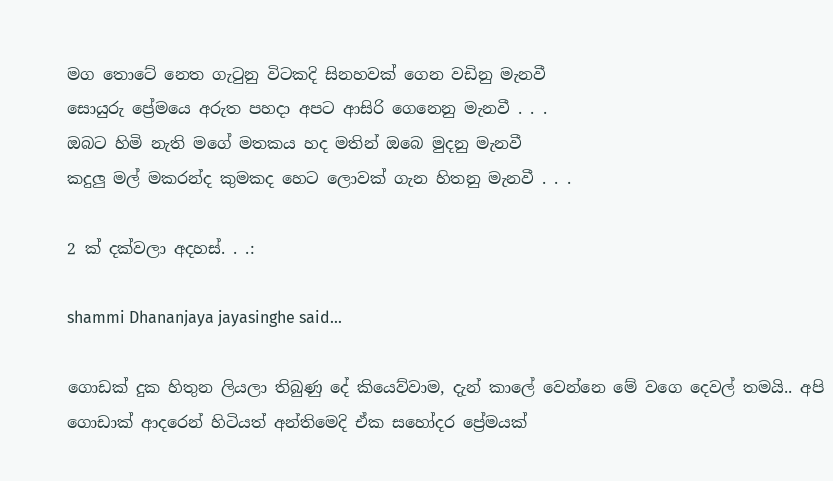මග තොටේ නෙත ගැටුනු විටකදි සිනහවක් ගෙන වඩිනු මැනවී
සොයුරු ප්‍රේමයෙ අරුත පහදා අපට ආසිරි ගෙනෙනු මැනවී . . .
ඔබට හිමි නැති මගේ මතකය හද මතින් ඔබෙ මුදනු මැනවී
කදුලු මල් මකරන්ද කුමකද හෙට ලොවක් ගැන හිතනු මැනවී . . .

2 ක් දක්වලා අදහස්. . .:

shammi Dhananjaya jayasinghe said...

ගොඩක් දුක හිතුන ලියලා තිබුණු දේ කියෙව්වාම, දැන් කාලේ වෙන්නෙ මේ වගෙ දෙවල් තමයි.. අපි ගොඩාක් ආදරෙන් හිටියත් අන්තිමෙදි ඒක සහෝදර ප්‍රේමයක්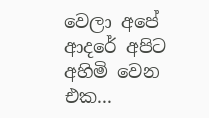වෙලා අපේ ආදරේ අපිට අහිමි වෙන එක...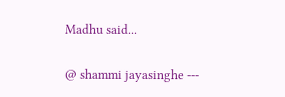Madhu said...

@ shammi jayasinghe ---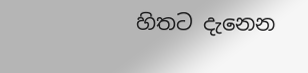හිතට දැනෙන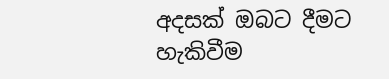අදසක් ඔබට දීමට හැකිවීම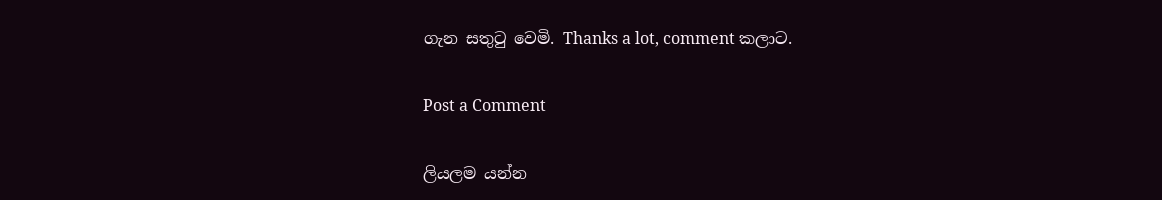ගැන සතුටු වෙමි. Thanks a lot, comment කලාට.

Post a Comment

ලියලම යන්න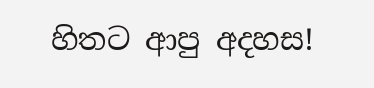හිතට ආපු අදහස!